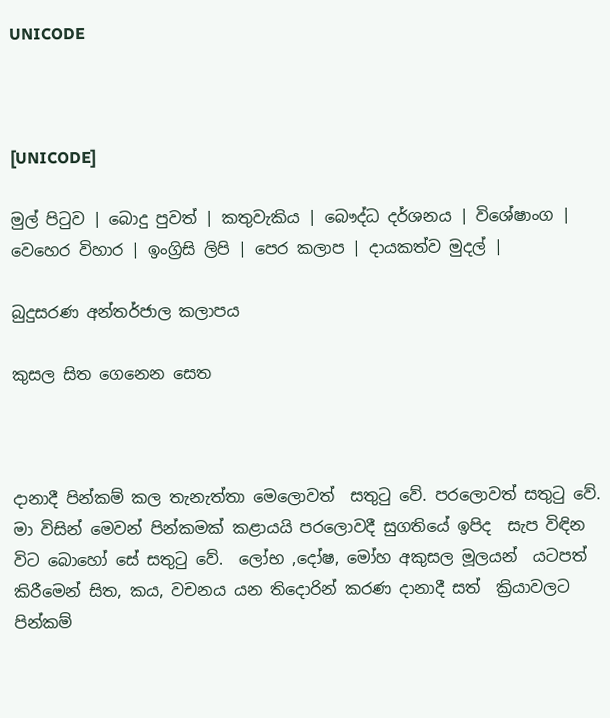UNICODE



[UNICODE]

මුල් පිටුව | බොදු පුවත් | කතුවැකිය | බෞද්ධ දර්ශනය | විශේෂාංග | වෙහෙර විහාර | ඉංග්‍රිසි ලිපි | පෙර කලාප | දායකත්ව මුදල් |

බුදුසරණ අන්තර්ජාල කලාපය

කුසල සිත ගෙනෙන සෙත



දානාදී පින්කම් කල තැනැත්තා මෙලොවත්  සතුටු වේ. පරලොවත් සතුටු වේ.  මා විසින් මෙවන් පින්කමක් කළායයි පරලොවදී සුගතියේ ඉපිද  සැප විඳින විට බොහෝ සේ සතුටු වේ.  ලෝභ ,දෝෂ, මෝහ අකුසල මූලයන්  යටපත් කිරීමෙන් සිත, කය, වචනය යන තිදොරින් කරණ දානාදී සත්  ක්‍රියාවලට පින්කම්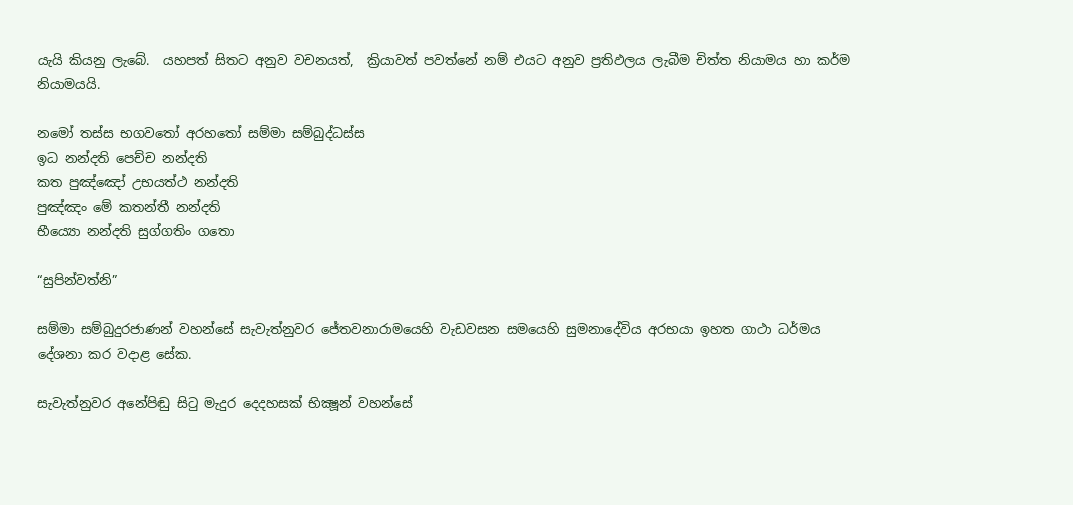යැයි කියනු ලැබේ.  යහපත් සිතට අනුව වචනයත්,  ක්‍රියාවත් පවත්නේ නම් එයට අනුව ප්‍රතිඵලය ලැබීම චිත්ත නියාමය හා කර්ම නියාමයයි.

නමෝ තස්ස භගවතෝ අරහතෝ සම්මා සම්බුද්ධස්ස
ඉධ නන්දති පෙච්ච නන්දති
කත පුඤ්ඤෝ උභයත්ථ නන්දති
පුඤ්ඤං මේ කතන්තී නන්දති
භීය්‍යො නන්දති සුග්ගතිං ගතො

“සුපින්වත්නි”

සම්මා සම්බුදුරජාණන් වහන්සේ සැවැත්නුවර ජේතවනාරාමයෙහි වැඩවසන සමයෙහි සුමනාදේවිය අරභයා ඉහත ගාථා ධර්මය දේශනා කර වදාළ සේක.

සැවැත්නුවර අනේපිඬු සිටු මැදුර දෙදහසක් භික්‍ෂූන් වහන්සේ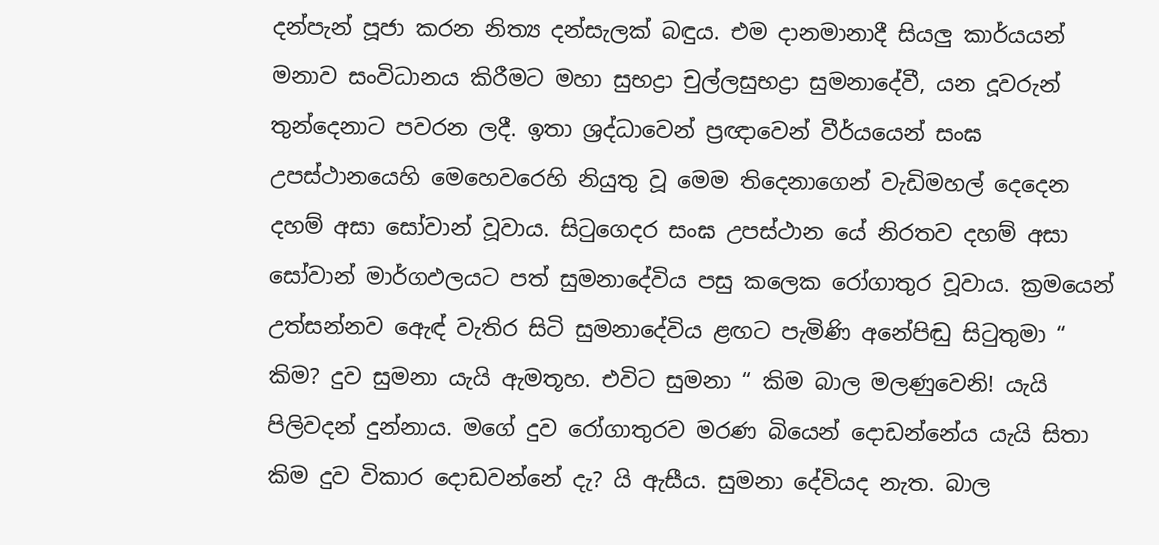දන්පැන් පූජා කරන නිත්‍ය දන්සැලක් බඳුය. එම දානමානාදී සියලු කාර්යයන් මනාව සංවිධානය කිරීමට මහා සුභද්‍රා චුල්ලසුභද්‍රා සුමනාදේවී, යන දූවරුන් තුන්දෙනාට පවරන ලදී. ඉතා ශ්‍රද්ධාවෙන් ප්‍රඥාවෙන් වීර්යයෙන් සංඝ උපස්ථානයෙහි මෙහෙවරෙහි නියුතු වූ මෙම තිදෙනාගෙන් වැඩිමහල් දෙදෙන දහම් අසා සෝවාන් වූවාය. සිටුගෙදර සංඝ උපස්ථාන යේ නිරතව දහම් අසා සෝවාන් මාර්ගඵලයට පත් සුමනාදේවිය පසු කලෙක රෝගාතුර වූවාය. ක්‍රමයෙන් උත්සන්නව ඇෙඳ් වැතිර සිටි සුමනාදේවිය ළඟට පැමිණි අනේපිඬු සිටුතුමා “ කිම? දුව සුමනා යැයි ඇමතූහ. එවිට සුමනා “ කිම බාල මලණුවෙනි! යැයි පිලිවදන් දුන්නාය. මගේ දුව රෝගාතුරව මරණ බියෙන් දොඩන්නේය යැයි සිතා කිම දුව විකාර දොඩවන්නේ දැ? යි ඇසීය. සුමනා දේවියද නැත. බාල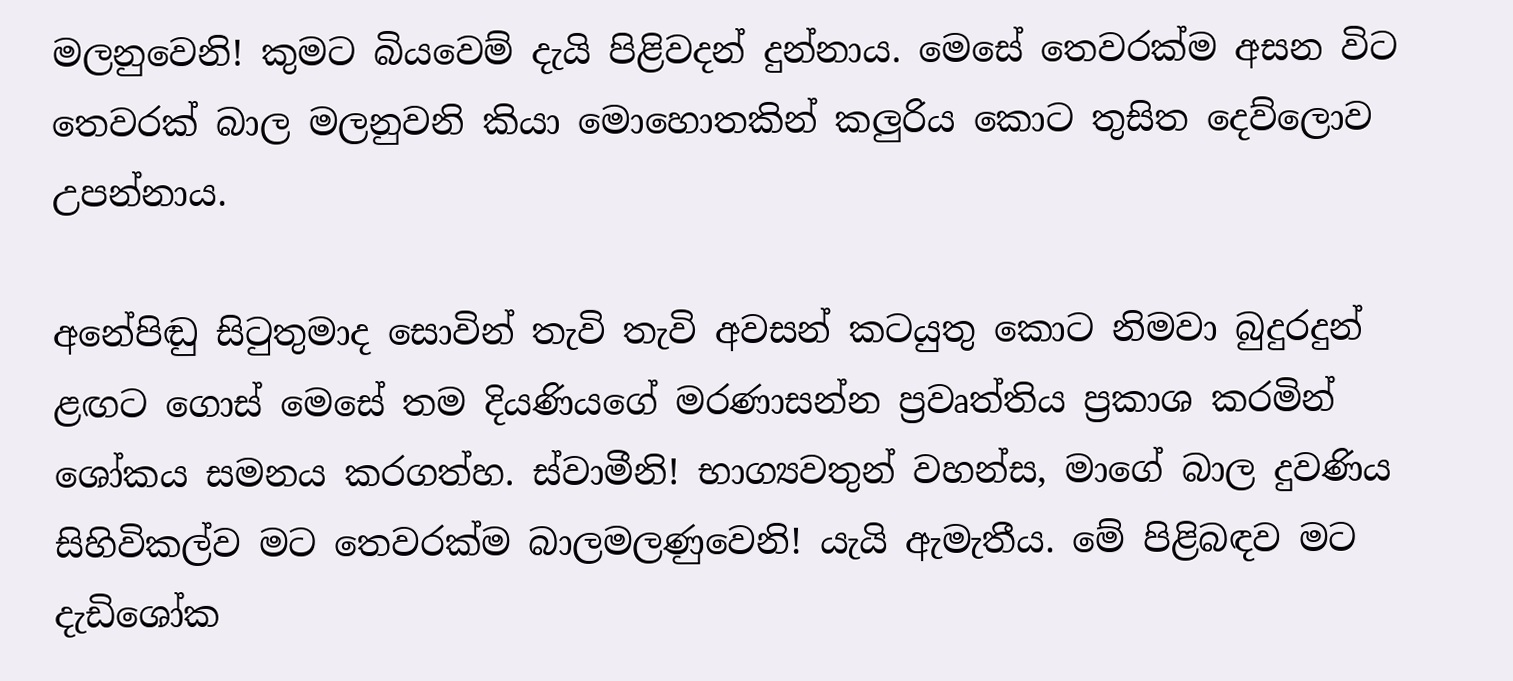මලනුවෙනි! කුමට බියවෙම් දැයි පිළිවදන් දුන්නාය. මෙසේ තෙවරක්ම අසන විට තෙවරක් බාල මලනුවනි කියා මොහොතකින් කලුරිය කොට තුසිත දෙව්ලොව උපන්නාය.

අනේපිඬු සිටුතුමාද සොවින් තැවි තැවි අවසන් කටයුතු කොට නිමවා බුදුරදුන් ළඟට ගොස් මෙසේ තම දියණියගේ මරණාසන්න ප්‍රවෘත්තිය ප්‍රකාශ කරමින් ශෝකය සමනය කරගත්හ. ස්වාමීනි! භාග්‍යවතුන් වහන්ස, මාගේ බාල දුවණිය සිහිවිකල්ව මට තෙවරක්ම බාලමලණුවෙනි! යැයි ඇමැතීය. මේ පිළිබඳව මට දැඩිශෝක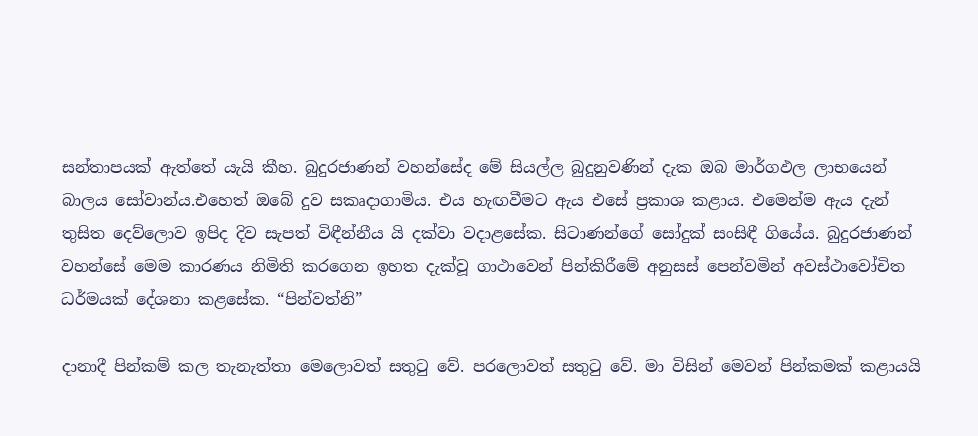සන්තාපයක් ඇත්තේ යැයි කීහ. බුදුරජාණන් වහන්සේද මේ සියල්ල බුදුනුවණින් දැක ඔබ මාර්ගඵල ලාභයෙන් බාලය සෝවාන්ය.එහෙත් ඔබේ දුව සකෘදාගාමිය. එය හැඟවීමට ඇය එසේ ප්‍රකාශ කළාය. එමෙන්ම ඇය දැන් තුසිත දෙව්ලොව ඉපිද දිව සැපත් විඳීන්නීය යි දක්වා වදාළසේක. සිටාණන්ගේ සෝදුක් සංසිඳී ගියේය. බුදුරජාණන් වහන්සේ මෙම කාරණය නිමිති කරගෙන ඉහත දැක්වූ ගාථාවෙන් පින්කිරීමේ අනුසස් පෙන්වමින් අවස්ථාවෝචිත ධර්මයක් දේශනා කළසේක. “පින්වත්නි”

දානාදී පින්කම් කල තැනැත්තා මෙලොවත් සතුටු වේ. පරලොවත් සතුටු වේ. මා විසින් මෙවන් පින්කමක් කළායයි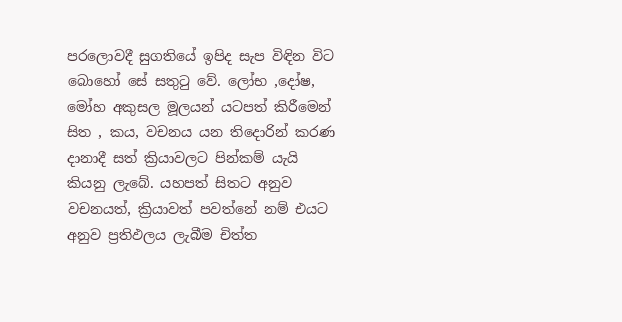පරලොවදී සුගතියේ ඉපිද සැප විඳින විට බොහෝ සේ සතුටු වේ. ලෝභ ,දෝෂ, මෝහ අකුසල මූලයන් යටපත් කිරීමෙන් සිත , කය, වචනය යන තිදොරින් කරණ දානාදී සත් ක්‍රියාවලට පින්කම් යැයි කියනු ලැබේ. යහපත් සිතට අනුව වචනයත්, ක්‍රියාවත් පවත්නේ නම් එයට අනුව ප්‍රතිඵලය ලැබීම චිත්ත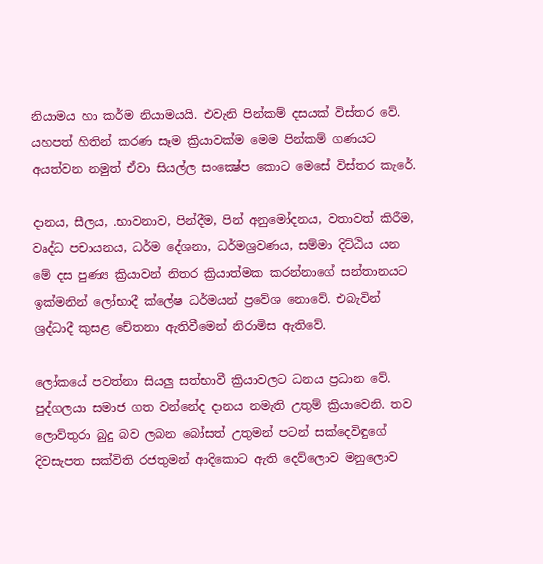නියාමය හා කර්ම නියාමයයි. එවැනි පින්කම් දසයක් විස්තර වේ. යහපත් හිතින් කරණ සෑම ක්‍රියාවක්ම මෙම පින්කම් ගණයට අයත්වන නමුත් ඒවා සියල්ල සංක්‍ෂේප කොට මෙසේ විස්තර කැරේ.

දානය, සීලය, .භාවනාව, පින්දීම, පින් අනුමෝදනය, වතාවත් කිරීම, වෘද්ධ පචායනය, ධර්ම දේශනා, ධර්මශ්‍රවණය, සම්මා දිට්ඨිය යන මේ දස පුණ්‍ය ක්‍රියාවන් නිතර ක්‍රියාත්මක කරන්නාගේ සන්තානයට ඉක්මනින් ලෝභාදී ක්ලේෂ ධර්මයන් ප්‍රවේශ නොවේ. එබැවින් ශ්‍රද්ධාදී කුසළ චේතනා ඇතිවීමෙන් නිරාමිස ඇතිවේ.

ලෝකයේ පවත්නා සියලු සත්භාවී ක්‍රියාවලට ධනය ප්‍රධාන වේ. පුද්ගලයා සමාජ ගත වන්නේද දානය නමැති උතුම් ක්‍රියාවෙනි. තව ලොව්තුරා බුදු බව ලබන බෝසත් උතුමන් පටන් සක්දෙවිඳුගේ දිවසැපත සක්විති රජතුමන් ආදිකොට ඇති දෙව්ලොව මනුලොව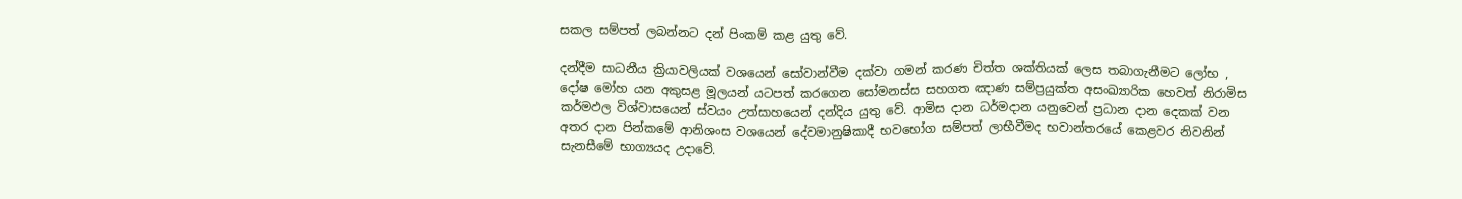සකල සම්පත් ලබන්නට දන් පිංකම් කළ යුතු වේ.

දන්දීම සාධනීය ක්‍රියාවලියක් වශයෙන් සෝවාන්වීම දක්වා ගමන් කරණ චිත්ත ශක්තියක් ලෙස තබාගැනීමට ලෝභ , දෝෂ මෝහ යන අකුසළ මූලයන් යටපත් කරගෙන සෝමනස්ස සහගත ඤාණ සම්ප්‍රයුක්ත අසංඛ්‍යාරික හෙවත් නිරාමිස කර්මඵල විශ්වාසයෙන් ස්වයං උත්සාහයෙන් දන්දිය යුතු වේ. ආමිස දාන ධර්මදාන යනුවෙන් ප්‍රධාන දාන දෙකක් වන අතර දාන පින්කමේ ආනිශංස වශයෙන් දේවමානුෂිකාදී භවභෝග සම්පත් ලාභීවීමද භවාන්තරයේ කෙළවර නිවනින් සැනසීමේ භාග්‍යයද උදාවේ.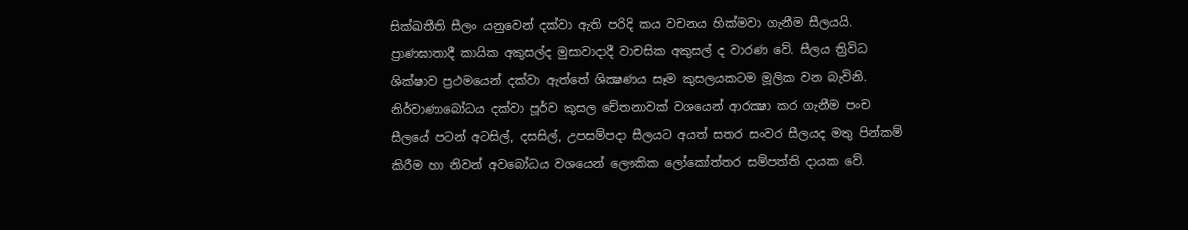සික්ඛතීති සීලං යනුවෙන් දක්වා ඇති පරිදි කය වචනය හික්මවා ගැනීම සීලයයි. ප්‍රාණඝාතාදී කායික අකුසල්ද මුසාවාදාදී වාචසික අකුසල් ද වාරණ වේ. සීලය ත්‍රිවිධ ශික්ෂාව ප්‍රථමයෙන් දක්වා ඇත්තේ ශික්‍ෂණය සෑම කුසලයකටම මූලික වන බැවිනි. නිර්වාණාබෝධය දක්වා පූර්ව කුසල චේතනාවක් වශයෙන් ආරක්‍ෂා කර ගැනීම පංච සීලයේ පටන් අටසිල්, දසසිල්, උපසම්පදා සීලයට අයත් සතර සංවර සීලයද මතු පින්කම් කිරීම හා නිවන් අවබෝධය වශයෙන් ලෞකික ලෝකෝත්තර සම්පත්ති දායක වේ.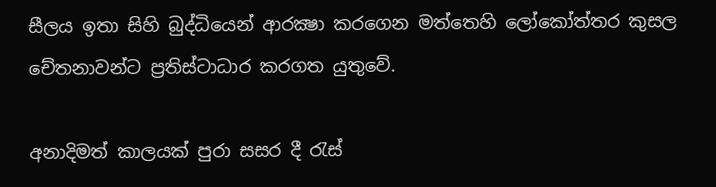සීලය ඉතා සිහි බුද්ධියෙන් ආරක්‍ෂා කරගෙන මත්තෙහි ලෝකෝත්තර කුසල චේතනාවන්ට ප්‍රතිස්ටාධාර කරගත යුතුවේ.

අනාදිමත් කාලයක් පුරා සසර දී රැස්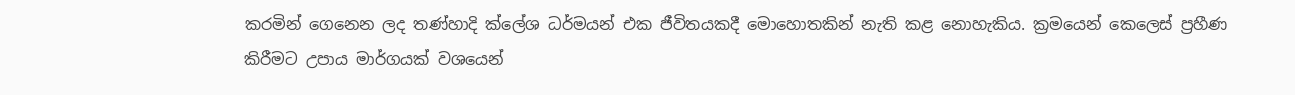කරමින් ගෙනෙන ලද තණ්හාදි ක්ලේශ ධර්මයන් එක ජීවිතයකදී මොහොතකින් නැති කළ නොහැකිය. ක්‍රමයෙන් කෙලෙස් ප්‍රහීණ කිරීමට උපාය මාර්ගයක් වශයෙන්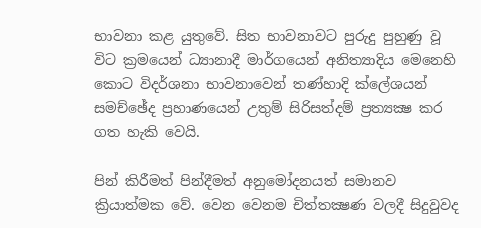භාවනා කළ යුතුවේ. සිත භාවනාවට පුරුදු පුහුණු වූ විට ක්‍රමයෙන් ධ්‍යානාදී මාර්ගයෙන් අනිත්‍යාදිය මෙනෙහි කොට විදර්ශනා භාවනාවෙන් තණ්හාදි ක්ලේශයන් සමච්ඡේද ප්‍රහාණයෙන් උතුම් සිරිසත්දම් ප්‍රත්‍යක්‍ෂ කර ගත හැකි වෙයි.

පින් කිරීමත් පින්දීමත් අනුමෝදනයත් සමානව ක්‍රියාත්මක වේ. වෙන වෙනම චිත්තක්‍ෂණ වලදී සිදුවුවද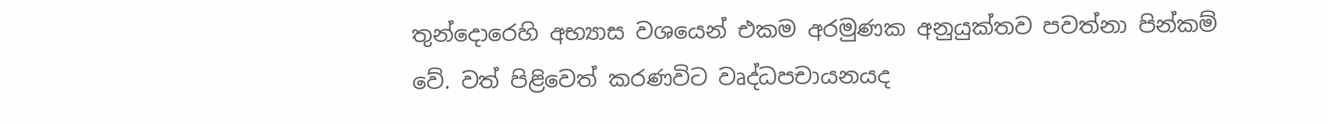තුන්දොරෙහි අභ්‍යාස වශයෙන් එකම අරමුණක අනුයුක්තව පවත්නා පින්කම් වේ. වත් පිළිවෙත් කරණවිට වෘද්ධපචායනයද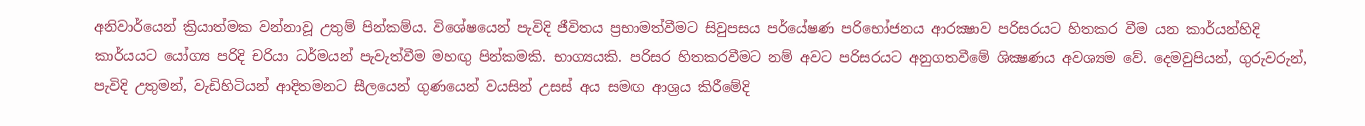අනිවාර්යෙන් ක්‍රියාත්මක වන්නාවූ උතුම් පින්කම්ය. විශේෂයෙන් පැවිදි ජීවිතය ප්‍රභාමත්වීමට සිවුපසය පර්යේෂණ පරිභෝජනය ආරක්‍ෂාව පරිසරයට හිතකර වීම යන කාර්යන්හිදි කාර්යයට යෝග්‍ය පරිදි චරියා ධර්මයන් පැවැත්වීම මහඟු පින්කමකි. භාග්‍යයකි. පරිසර හිතකරවීමට නම් අවට පරිසරයට අනුගතවීමේ ශික්‍ෂණය අවශ්‍යම වේ. දෙමවුපියන්, ගුරුවරුන්, පැවිදි උතුමන්, වැඩිහිටියන් ආදිතමනට සීලයෙන් ගුණයෙන් වයසින් උසස් අය සමඟ ආශ්‍රය කිරීමේදි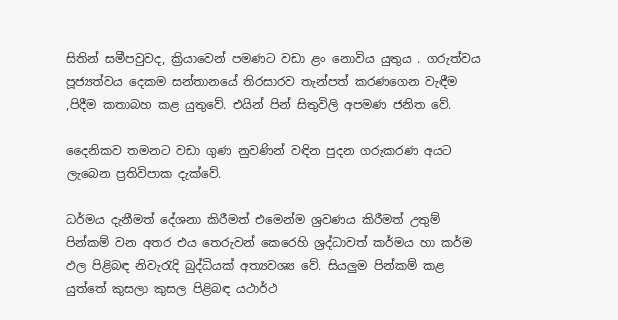සිතින් සමීපවුවද, ක්‍රියාවෙන් පමණට වඩා ළං නොවිය යුතුය . ගරුත්වය පූජ්‍යත්වය දෙකම සන්තානයේ තිරසාරව තැන්පත් කරණගෙන වැඳීම ,පිදීම කතාබහ කළ යුතුවේ. එයින් පින් සිතුවිලි අපමණ ජනිත වේ.

දෛනිකව තමනට වඩා ගුණ නුවණින් වඳින පුදන ගරුකරණ අයට ලැබෙන ප්‍රතිවිපාක දැක්වේ.

ධර්මය දැනීමත් දේශනා කිරීමත් එමෙන්ම ශ්‍රවණය කිරීමත් උතුම් පින්කම් වන අතර එය තෙරුවන් කෙරෙහි ශ්‍රද්ධාවත් කර්මය හා කර්ම ඵල පිළිබඳ නිවැරැදි බුද්ධියක් අත්‍යවශ්‍ය වේ. සියලුම පින්කම් කළ යුත්තේ කුසලා කුසල පිළිබඳ යථාර්ථ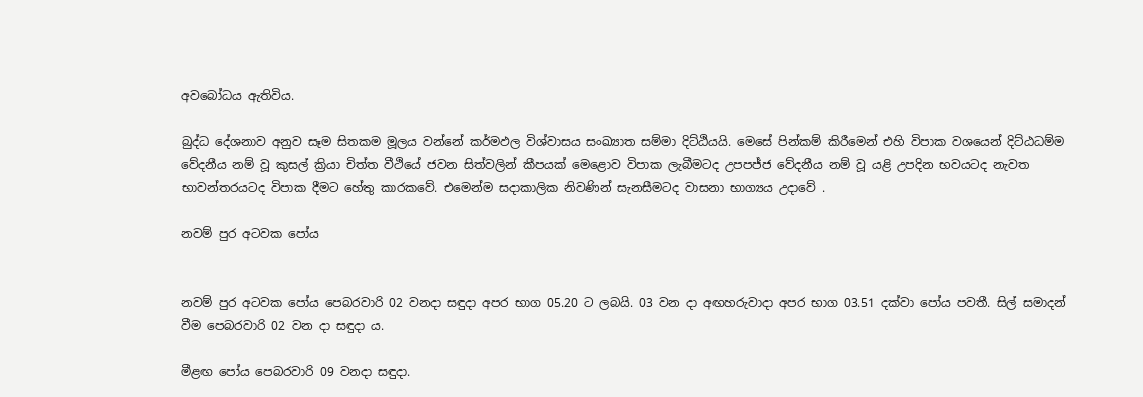අවබෝධය ඇතිවිය.

බුද්ධ දේශනාව අනුව සෑම සිතකම මූලය වන්නේ කර්මඵල විශ්වාසය සංඛ්‍යාත සම්මා දිට්ඨියයි. මෙසේ පින්කම් කිරීමෙන් එහි විපාක වශයෙන් දිට්ඨධම්ම වේදනීය නම් වූ කුසල් ක්‍රියා චිත්ත වීථියේ ජවන සිත්වලින් කීපයක් මෙළොව විපාක ලැබීමටද උපපජ්ජ වේදනීය නම් වූ යළි උපදින භවයටද නැවත භාවන්තරයටද විපාක දීමට හේතු කාරකවේ. එමෙන්ම සදාකාලික නිවණින් සැනසීමටද වාසනා භාග්‍යය උදාවේ .

නවම් පුර අටවක පෝය


නවම් පුර අටවක පෝය පෙබරවාරි 02 වනදා සඳුදා අපර භාග 05.20 ට ලබයි. 03 වන දා අඟහරුවාදා අපර භාග 03.51 දක්වා පෝය පවතී. සිල් සමාදන් වීම පෙබරවාරි 02 වන දා සඳුදා ය.

මීළඟ පෝය පෙබරවාරි 09 වනදා සඳුදා.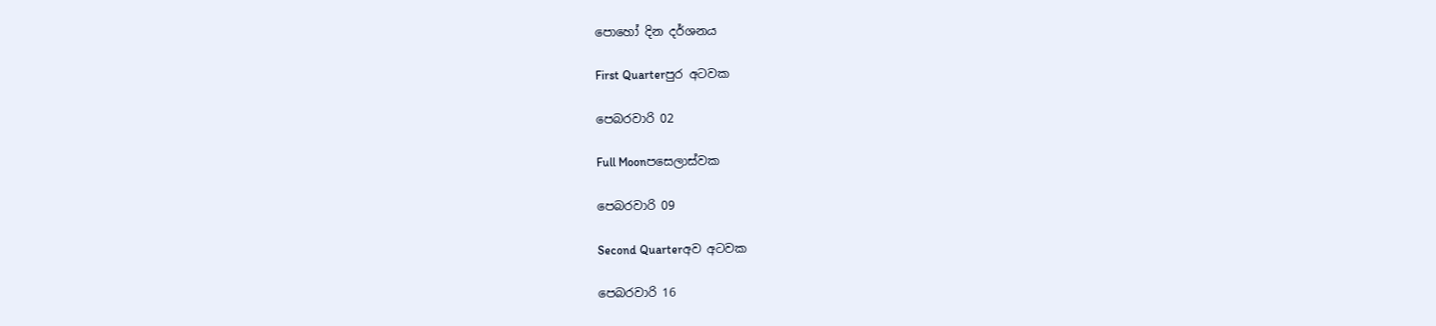පොහෝ දින දර්ශනය

First Quarterපුර අටවක

පෙබරවාරි 02

Full Moonපසෙලාස්වක

පෙබරවාරි 09

Second Quarterඅව අටවක

පෙබරවාරි 16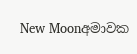New Moonඅමාවක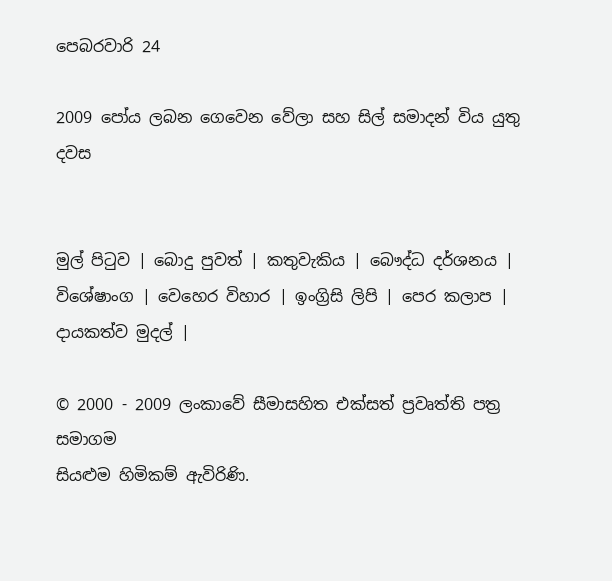පෙබරවාරි 24

2009 පෝය ලබන ගෙවෙන වේලා සහ සිල් සමාදන් විය යුතු දවස


මුල් පිටුව | බොදු පුවත් | කතුවැකිය | බෞද්ධ දර්ශනය | විශේෂාංග | වෙහෙර විහාර | ඉංග්‍රිසි ලිපි | පෙර කලාප | දායකත්ව මුදල් |

© 2000 - 2009 ලංකාවේ සීමාසහිත එක්සත් ප්‍රවෘත්ති පත්‍ර සමාගම
සියළුම හිමිකම් ඇවිරිණි.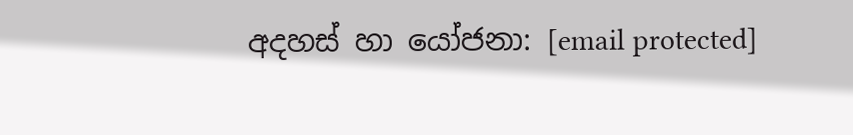අදහස් හා යෝජනා: [email protected]